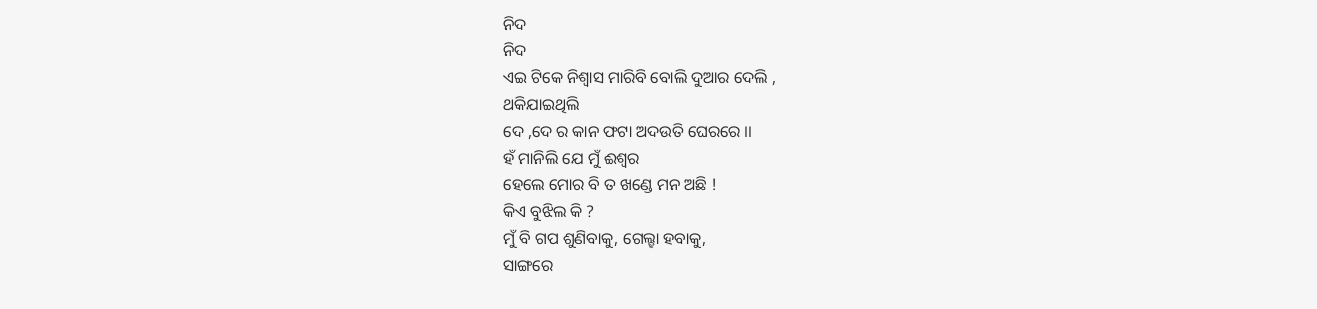ନିଦ
ନିଦ
ଏଇ ଟିକେ ନିଶ୍ବାସ ମାରିବି ବୋଲି ଦୁଆର ଦେଲି ,
ଥକିଯାଇଥିଲି
ଦେ ,ଦେ ର କାନ ଫଟା ଅଦଉତି ଘେରରେ ।।
ହଁ ମାନିଲି ଯେ ମୁଁ ଈଶ୍ବର
ହେଲେ ମୋର ବି ତ ଖଣ୍ଡେ ମନ ଅଛି !
କିଏ ବୁଝିଲ କି ?
ମୁଁ ବି ଗପ ଶୁଣିବାକୁ, ଗେଲ୍ହା ହବାକୁ,
ସାଙ୍ଗରେ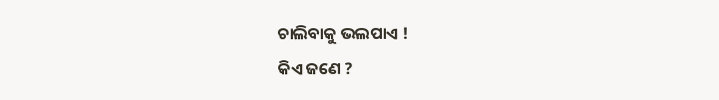ଚାଲିବାକୁ ଭଲପାଏ !
କିଏ ଜଣେ ?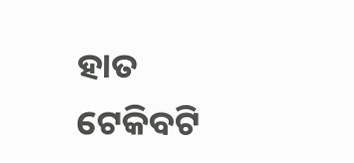ହାତ ଟେକିବଟି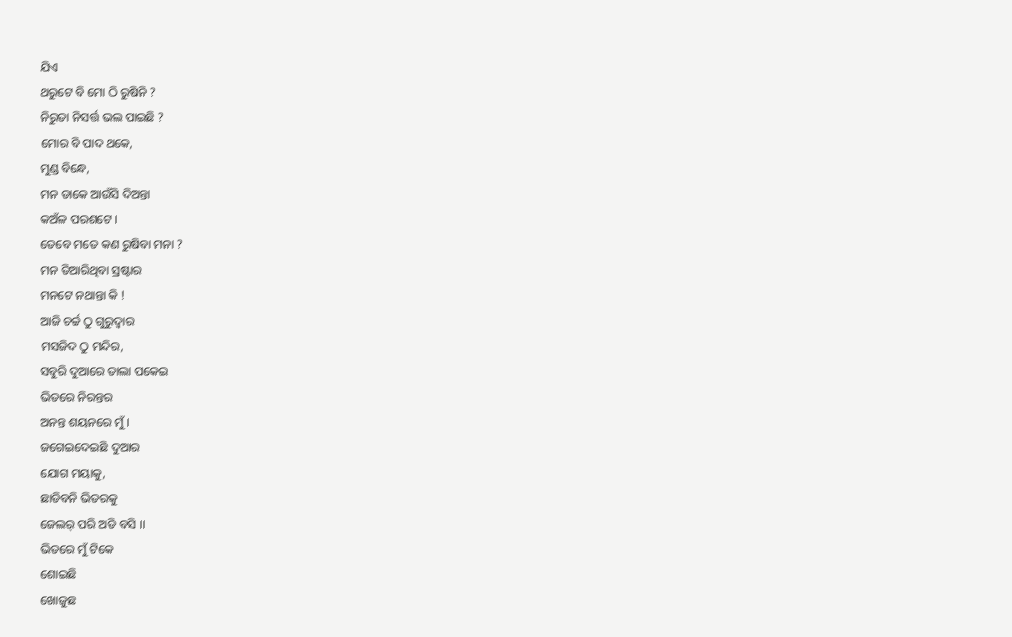ଯିଏ
ଥରୁଟେ ବି ମୋ ଠି ରୁଷିନି ?
ନିରୁତା ନିସର୍ତ୍ତ ଭଲ ପାଇଛି ?
ମୋର ବି ପାଦ ଥକେ,
ମୁଣ୍ଡ ବିନ୍ଧେ,
ମନ ଡାକେ ଆଉଁସି ଦିଅନ୍ତା
କଅଁଳ ପରଶଟେ ।
ତେବେ ମତେ କଣ ରୁଷିବା ମନା ?
ମନ ତିଆରିଥିବା ସ୍ରଷ୍ଟାର
ମନଟେ ନଥାନ୍ତା କି !
ଆଜି ଚର୍ଚ୍ଚ ଠୁ ଗୁରୁଦ୍ବାର
ମସଜିଦ ଠୁ ମନ୍ଦିର,
ସବୁରି ଦୁଆରେ ତାଲା ପକେଇ
ଭିତରେ ନିରନ୍ତର
ଅନନ୍ତ ଶୟନରେ ମୁଁ ।
ଜଗେଇଦେଇଛି ଦୁଆର
ଯୋଗ ମୟାକୁ,
ଛାଡିବନି ଭିତରକୁ
ଜେଲର୍ ପରି ଅଡି ବସି ।।
ଭିତରେ ମୁଁ ଟିକେ
ଶୋଇଛି
ଖୋଜୁଛ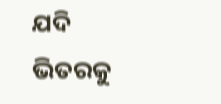ଯଦି ଭିତରକୁ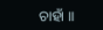ଚାହାଁ ।।